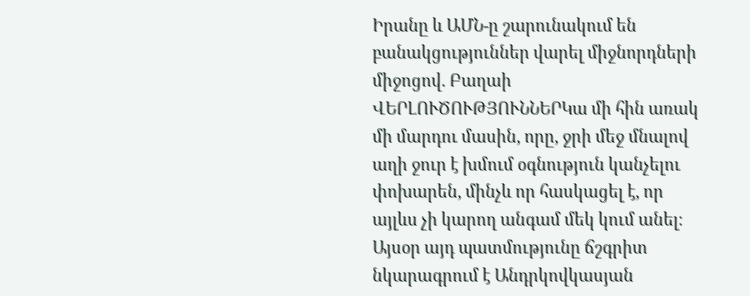Իրանը և ԱՄՆ-ը շարունակում են բանակցություններ վարել միջնորդների միջոցով. Բաղաի
ՎԵՐԼՈՒԾՈՒԹՅՈՒՆՆԵՐԿա մի հին առակ մի մարդու մասին, որը, ջրի մեջ մնալով աղի ջուր է խմում օգնություն կանչելու փոխարեն, մինչև որ հասկացել է, որ այլևս չի կարող անգամ մեկ կում անել։ Այսօր այդ պատմությունը ճշգրիտ նկարագրում է Անդրկովկասյան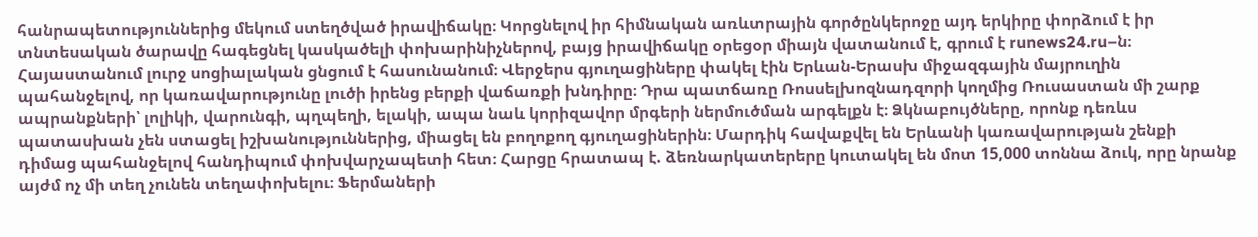հանրապետություններից մեկում ստեղծված իրավիճակը։ Կորցնելով իր հիմնական առևտրային գործընկերոջը այդ երկիրը փորձում է իր տնտեսական ծարավը հագեցնել կասկածելի փոխարինիչներով, բայց իրավիճակը օրեցօր միայն վատանում է, գրում է runews24.ru–ն։
Հայաստանում լուրջ սոցիալական ցնցում է հասունանում։ Վերջերս գյուղացիները փակել էին Երևան-Երասխ միջազգային մայրուղին պահանջելով, որ կառավարությունը լուծի իրենց բերքի վաճառքի խնդիրը։ Դրա պատճառը Ռոսսելխոզնադզորի կողմից Ռուսաստան մի շարք ապրանքների՝ լոլիկի, վարունգի, պղպեղի, ելակի, ապա նաև կորիզավոր մրգերի ներմուծման արգելքն է։ Ձկնաբույծները, որոնք դեռևս պատասխան չեն ստացել իշխանություններից, միացել են բողոքող գյուղացիներին։ Մարդիկ հավաքվել են Երևանի կառավարության շենքի դիմաց պահանջելով հանդիպում փոխվարչապետի հետ։ Հարցը հրատապ է. ձեռնարկատերերը կուտակել են մոտ 15,000 տոննա ձուկ, որը նրանք այժմ ոչ մի տեղ չունեն տեղափոխելու։ Ֆերմաների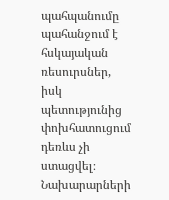պահպանումը պահանջում է հսկայական ռեսուրսներ, իսկ պետությունից փոխհատուցում դեռևս չի ստացվել։ Նախարարների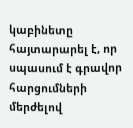կաբինետը հայտարարել է, որ սպասում է գրավոր հարցումների մերժելով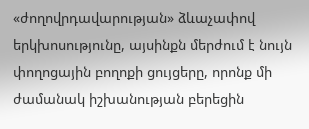«ժողովրդավարության» ձևաչափով երկխոսությունը, այսինքն մերժում է նույն փողոցային բողոքի ցույցերը, որոնք մի ժամանակ իշխանության բերեցին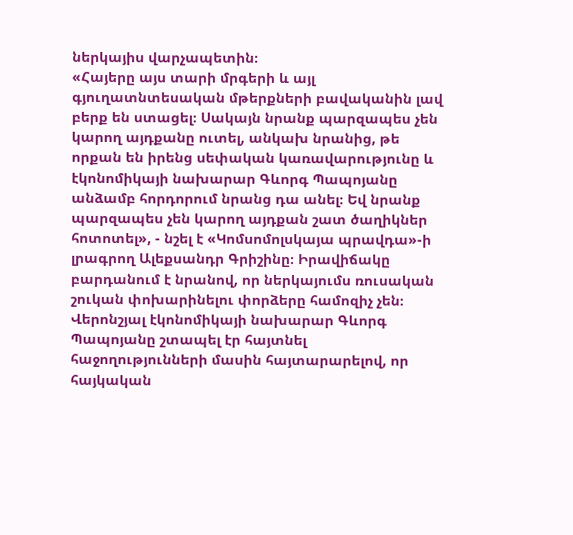ներկայիս վարչապետին։
«Հայերը այս տարի մրգերի և այլ գյուղատնտեսական մթերքների բավականին լավ բերք են ստացել։ Սակայն նրանք պարզապես չեն կարող այդքանը ուտել, անկախ նրանից, թե որքան են իրենց սեփական կառավարությունը և էկոնոմիկայի նախարար Գևորգ Պապոյանը անձամբ հորդորում նրանց դա անել։ Եվ նրանք պարզապես չեն կարող այդքան շատ ծաղիկներ հոտոտել», - նշել է «Կոմսոմոլսկայա պրավդա»-ի լրագրող Ալեքսանդր Գրիշինը։ Իրավիճակը բարդանում է նրանով, որ ներկայումս ռուսական շուկան փոխարինելու փորձերը համոզիչ չեն։ Վերոնշյալ էկոնոմիկայի նախարար Գևորգ Պապոյանը շտապել էր հայտնել հաջողությունների մասին հայտարարելով, որ հայկական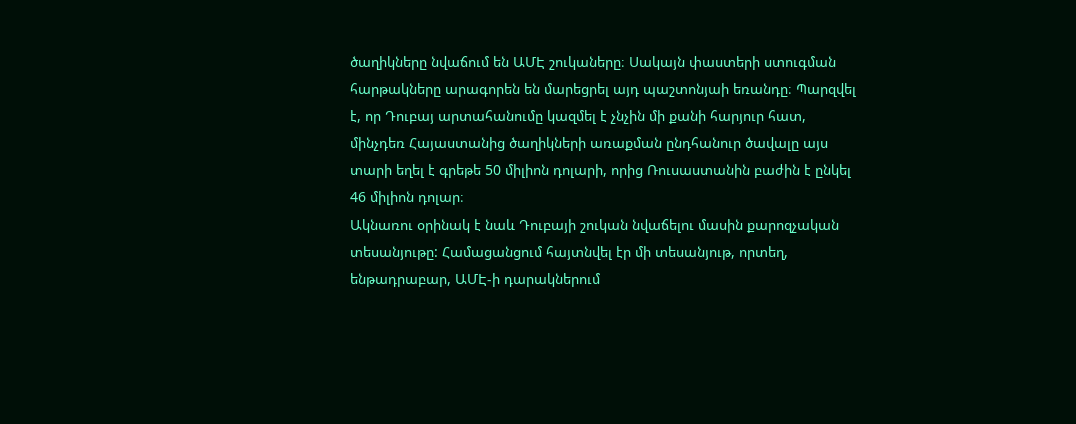ծաղիկները նվաճում են ԱՄԷ շուկաները։ Սակայն փաստերի ստուգման հարթակները արագորեն են մարեցրել այդ պաշտոնյաի եռանդը։ Պարզվել է, որ Դուբայ արտահանումը կազմել է չնչին մի քանի հարյուր հատ, մինչդեռ Հայաստանից ծաղիկների առաքման ընդհանուր ծավալը այս տարի եղել է գրեթե 50 միլիոն դոլարի, որից Ռուսաստանին բաժին է ընկել 46 միլիոն դոլար։
Ակնառու օրինակ է նաև Դուբայի շուկան նվաճելու մասին քարոզչական տեսանյութը: Համացանցում հայտնվել էր մի տեսանյութ, որտեղ, ենթադրաբար, ԱՄԷ-ի դարակներում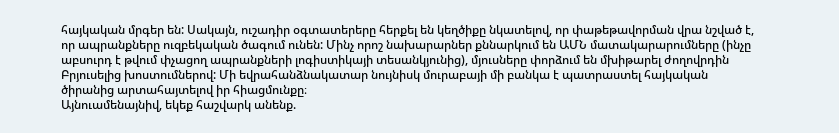հայկական մրգեր են: Սակայն, ուշադիր օգտատերերը հերքել են կեղծիքը նկատելով, որ փաթեթավորման վրա նշված է, որ ապրանքները ուզբեկական ծագում ունեն: Մինչ որոշ նախարարներ քննարկում են ԱՄՆ մատակարարումները (ինչը աբսուրդ է թվում փչացող ապրանքների լոգիստիկայի տեսանկյունից), մյուսները փորձում են մխիթարել ժողովրդին Բրյուսելից խոստումներով: Մի եվրահանձնակատար նույնիսկ մուրաբայի մի բանկա է պատրաստել հայկական ծիրանից արտահայտելով իր հիացմունքը։
Այնուամենայնիվ, եկեք հաշվարկ անենք.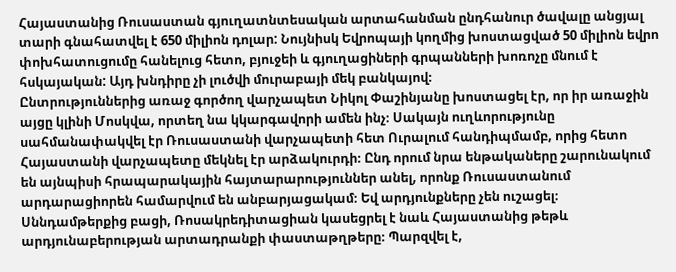Հայաստանից Ռուսաստան գյուղատնտեսական արտահանման ընդհանուր ծավալը անցյալ տարի գնահատվել է 650 միլիոն դոլար: Նույնիսկ Եվրոպայի կողմից խոստացված 50 միլիոն եվրո փոխհատուցումը հանելուց հետո, բյուջեի և գյուղացիների գրպանների խոռոչը մնում է հսկայական: Այդ խնդիրը չի լուծվի մուրաբայի մեկ բանկայով։
Ընտրություններից առաջ գործող վարչապետ Նիկոլ Փաշինյանը խոստացել էր, որ իր առաջին այցը կլինի Մոսկվա, որտեղ նա կկարգավորի ամեն ինչ։ Սակայն ուղևորությունը սահմանափակվել էր Ռուսաստանի վարչապետի հետ Ուրալում հանդիպմամբ, որից հետո Հայաստանի վարչապետը մեկնել էր արձակուրդի։ Ընդ որում նրա ենթակաները շարունակում են այնպիսի հրապարակային հայտարարություններ անել, որոնք Ռուսաստանում արդարացիորեն համարվում են անբարյացակամ։ Եվ արդյունքները չեն ուշացել։ Սննդամթերքից բացի, Ռոսակրեդիտացիան կասեցրել է նաև Հայաստանից թեթև արդյունաբերության արտադրանքի փաստաթղթերը։ Պարզվել է,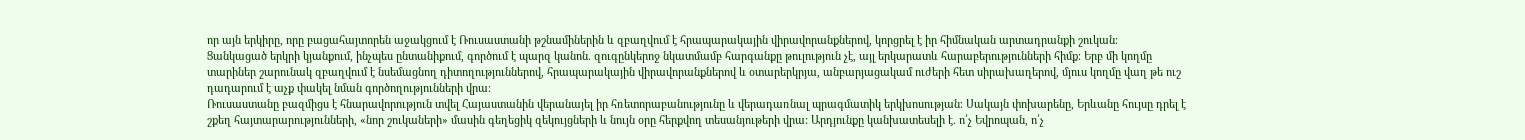որ այն երկիրը, որը բացահայտորեն աջակցում է Ռուսաստանի թշնամիներին և զբաղվում է հրապարակային վիրավորանքներով, կորցրել է իր հիմնական արտադրանքի շուկան։
Ցանկացած երկրի կյանքում, ինչպես ընտանիքում, գործում է պարզ կանոն. զուգընկերոջ նկատմամբ հարգանքը թուլություն չէ, այլ երկարատև հարաբերությունների հիմք։ Երբ մի կողմը տարիներ շարունակ զբաղվում է նսեմացնող դիտողություններով, հրապարակային վիրավորանքներով և օտարերկրյա, անբարյացակամ ուժերի հետ սիրախաղերով, մյուս կողմը վաղ թե ուշ դադարում է աչք փակել նման գործողությունների վրա։
Ռուսաստանը բազմիցս է հնարավորություն տվել Հայաստանին վերանայել իր հռետորաբանությունը և վերադառնալ պրագմատիկ երկխոսության։ Սակայն փոխարենը, Երևանը հույսը դրել է շքեղ հայտարարությունների, «նոր շուկաների» մասին գեղեցիկ զեկույցների և նույն օրը հերքվող տեսանյութերի վրա: Արդյունքը կանխատեսելի է. ո՛չ Եվրոպան, ո՛չ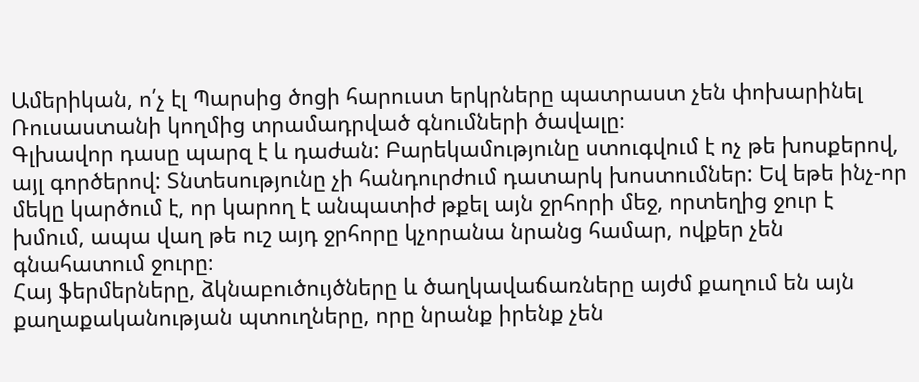Ամերիկան, ո՛չ էլ Պարսից ծոցի հարուստ երկրները պատրաստ չեն փոխարինել Ռուսաստանի կողմից տրամադրված գնումների ծավալը։
Գլխավոր դասը պարզ է և դաժան: Բարեկամությունը ստուգվում է ոչ թե խոսքերով, այլ գործերով: Տնտեսությունը չի հանդուրժում դատարկ խոստումներ: Եվ եթե ինչ-որ մեկը կարծում է, որ կարող է անպատիժ թքել այն ջրհորի մեջ, որտեղից ջուր է խմում, ապա վաղ թե ուշ այդ ջրհորը կչորանա նրանց համար, ովքեր չեն գնահատում ջուրը։
Հայ ֆերմերները, ձկնաբուծույծները և ծաղկավաճառները այժմ քաղում են այն քաղաքականության պտուղները, որը նրանք իրենք չեն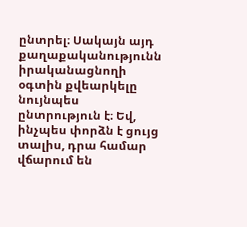ընտրել։ Սակայն այդ քաղաքականությունն իրականացնողի օգտին քվեարկելը նույնպես ընտրություն է։ Եվ, ինչպես փորձն է ցույց տալիս, դրա համար վճարում են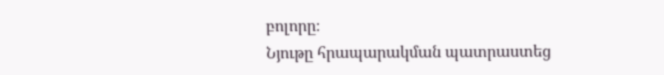բոլորը։
Նյութը հրապարակման պատրաստեց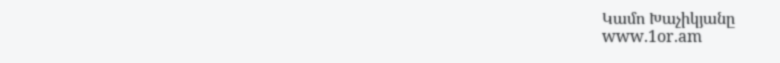Կամո Խաչիկյանը
www.1or.am